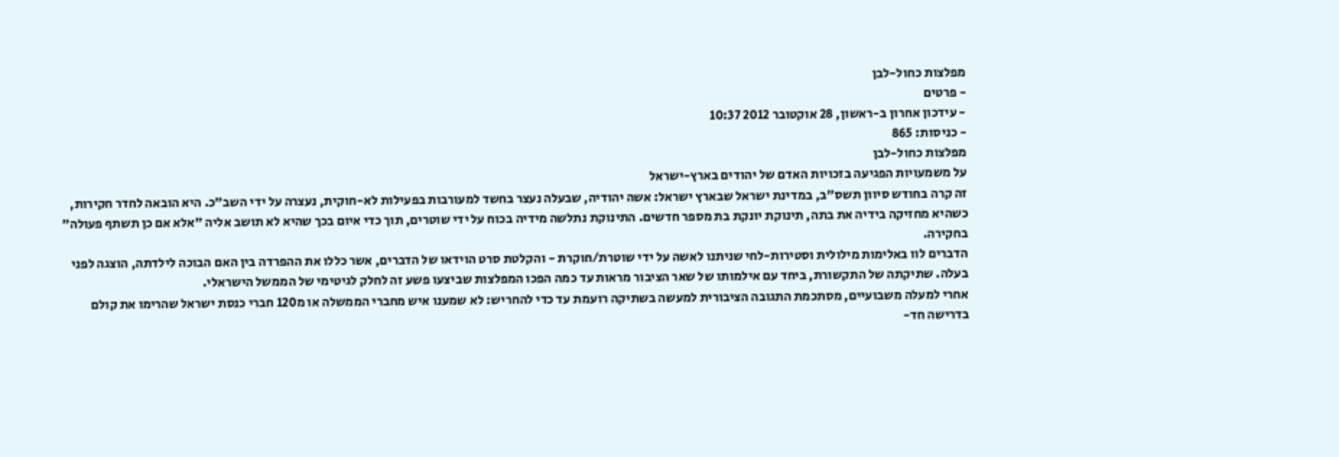מפלצות כחול-לבן
- פרטים
- עידכון אחרון ב-ראשון, 28 אוקטובר 2012 10:37
- כניסות: 865
מפלצות כחול-לבן
על משמעויות הפגיעה בזכויות האדם של יהודים בארץ-ישראל
זה קרה בחודש סיוון תשס"ב, במדינת ישראל שבארץ ישראל: אשה יהודיה, שבעלה נעצר בחשד למעורבות בפעילות לא-חוקית, נעצרה על ידי השב"כ. היא הובאה לחדר חקירות, כשהיא מחזיקה בידיה את בתה, תינוקת יונקת בת מספר חדשים. התינוקת נתלשה מידיה בכוח על ידי שוטרים, תוך כדי איום בכך שהיא לא תושב אליה "אלא אם כן תשתף פעולה" בחקירה.
הדברים לוו באלימות מילולית וסטירות-לחי שניתנו לאשה על ידי שוטרת/חוקרת - והקלטת סרט הוידאו של הדברים, אשר כללו את ההפרדה בין האם הבוכה לילדתה, הוצגה לפני בעלה. שתיקתה של התקשורת, ביחד עם אילמותו של שאר הציבור מראות עד כמה הפכו המפלצות שביצעו פשע זה לחלק לגיטימי של הממשל הישראלי.
אחרי למעלה משבועיים, מסתכמת התגובה הציבורית למעשה בשתיקה רועמת עד כדי להחריש: לא שמענו איש מחברי הממשלה או מ120 חברי כנסת ישראל שהרימו את קולם בדרישה חד-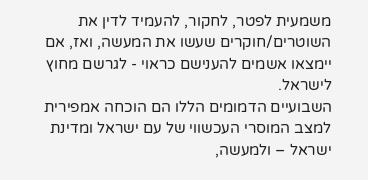משמעית לפטר, לחקור, להעמיד לדין את השוטרים/חוקרים שעשו את המעשה, ואז, אם יימצאו אשמים להענישם כראוי - לגרשם מחוץ לישראל.
השבועיים הדמומים הללו הם הוכחה אמפירית למצב המוסרי העכשווי של עם ישראל ומדינת ישראל – ולמעשה,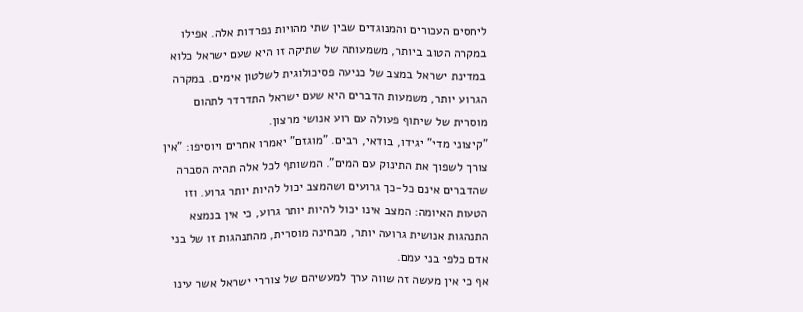ליחסים העכורים והמנוגדים שבין שתי מהויות נפרדות אלה. אפילו במקרה הטוב ביותר, משמעותה של שתיקה זו היא שעם ישראל כלוא במדינת ישראל במצב של כניעה פסיכולוגית לשלטון אימים. במקרה הגרוע יותר, משמעות הדברים היא שעם ישראל התדרדר לתהום מוסרית של שיתוף פעולה עם רוע אנושי מרצון.
"קיצוני מדי" יגידו, בודאי, רבים. "מוגזם" יאמרו אחרים ויוסיפו: "אין צורך לשפוך את התינוק עם המים". המשותף לכל אלה תהיה הסברה שהדברים אינם כל-כך גרועים ושהמצב יכול להיות יותר גרוע. וזו הטעות האיומה: המצב אינו יכול להיות יותר גרוע, כי אין בנמצא התנהגות אנושית גרועה יותר, מבחינה מוסרית, מהתנהגות זו של בני אדם כלפי בני עמם.
אף כי אין מעשה זה שווה ערך למעשיהם של צוררי ישראל אשר עינו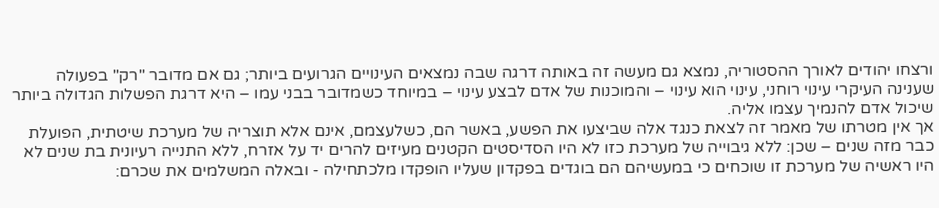ורצחו יהודים לאורך ההסטוריה, נמצא גם מעשה זה באותה דרגה שבה נמצאים העינויים הגרועים ביותר; גם אם מדובר "רק" בפעולה שענינה העיקרי עינוי רוחני, עינוי הוא עינוי – והמוכנות של אדם לבצע עינוי – במיוחד כשמדובר בבני עמו – היא דרגת הפשלות הגדולה ביותר שיכול אדם להנמיך עצמו אליה.
אך אין מטרתו של מאמר זה לצאת כנגד אלה שביצעו את הפשע, באשר הם, כשלעצמם, אינם אלא תוצריה של מערכת שיטתית, הפועלת כבר מזה שנים – שכן: ללא גיבוייה של מערכת כזו לא היו הסדיסטים הקטנים מעיזים להרים יד על אזרח, ללא התנייה רעיונית בת שנים לא היו ראשיה של מערכת זו שוכחים כי במעשיהם הם בוגדים בפקדון שעליו הופקדו מלכתחילה - ובאלה המשלמים את שכרם: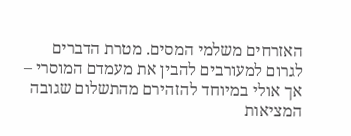האזרחים משלמי המסים. מטרת הדברים לגרום למעורבים להבין את מעמדם המוסרי – אך אולי במיוחד להזהירם מהתשלום שגובה המציאות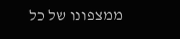ממצפונו של כל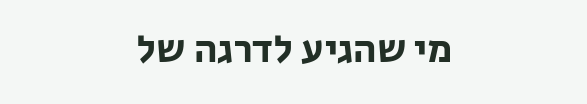מי שהגיע לדרגה של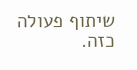שיתוף פעולה כזה.